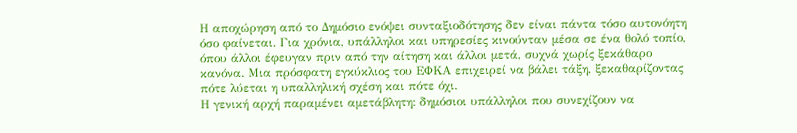Η αποχώρηση από το Δημόσιο ενόψει συνταξιοδότησης δεν είναι πάντα τόσο αυτονόητη όσο φαίνεται. Για χρόνια, υπάλληλοι και υπηρεσίες κινούνταν μέσα σε ένα θολό τοπίο, όπου άλλοι έφευγαν πριν από την αίτηση και άλλοι μετά, συχνά χωρίς ξεκάθαρο κανόνα. Μια πρόσφατη εγκύκλιος του ΕΦΚΑ επιχειρεί να βάλει τάξη, ξεκαθαρίζοντας πότε λύεται η υπαλληλική σχέση και πότε όχι.
Η γενική αρχή παραμένει αμετάβλητη: δημόσιοι υπάλληλοι που συνεχίζουν να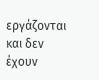εργάζονται και δεν έχουν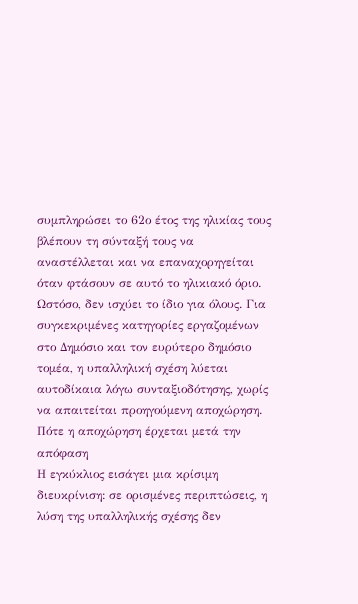συμπληρώσει το 62ο έτος της ηλικίας τους βλέπουν τη σύνταξή τους να αναστέλλεται και να επαναχορηγείται όταν φτάσουν σε αυτό το ηλικιακό όριο. Ωστόσο, δεν ισχύει το ίδιο για όλους. Για συγκεκριμένες κατηγορίες εργαζομένων στο Δημόσιο και τον ευρύτερο δημόσιο τομέα, η υπαλληλική σχέση λύεται αυτοδίκαια λόγω συνταξιοδότησης, χωρίς να απαιτείται προηγούμενη αποχώρηση.
Πότε η αποχώρηση έρχεται μετά την απόφαση
Η εγκύκλιος εισάγει μια κρίσιμη διευκρίνιση: σε ορισμένες περιπτώσεις, η λύση της υπαλληλικής σχέσης δεν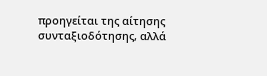προηγείται της αίτησης συνταξιοδότησης, αλλά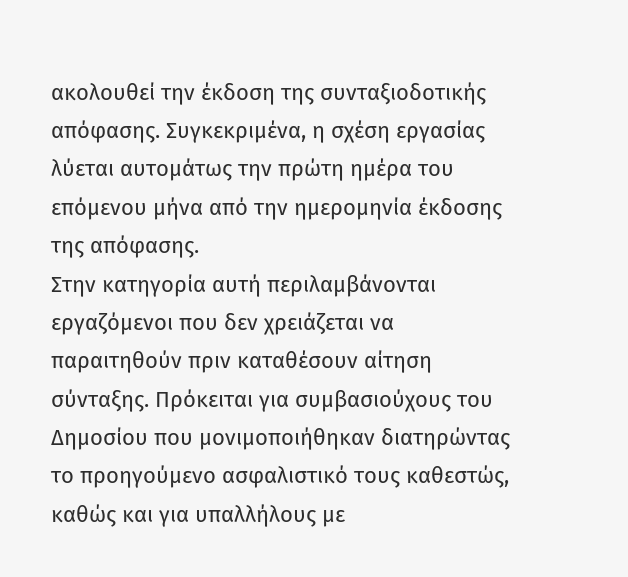ακολουθεί την έκδοση της συνταξιοδοτικής απόφασης. Συγκεκριμένα, η σχέση εργασίας λύεται αυτομάτως την πρώτη ημέρα του επόμενου μήνα από την ημερομηνία έκδοσης της απόφασης.
Στην κατηγορία αυτή περιλαμβάνονται εργαζόμενοι που δεν χρειάζεται να παραιτηθούν πριν καταθέσουν αίτηση σύνταξης. Πρόκειται για συμβασιούχους του Δημοσίου που μονιμοποιήθηκαν διατηρώντας το προηγούμενο ασφαλιστικό τους καθεστώς, καθώς και για υπαλλήλους με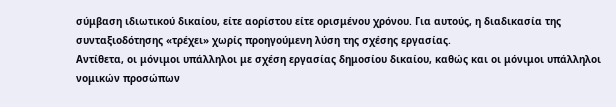σύμβαση ιδιωτικού δικαίου, είτε αορίστου είτε ορισμένου χρόνου. Για αυτούς, η διαδικασία της συνταξιοδότησης «τρέχει» χωρίς προηγούμενη λύση της σχέσης εργασίας.
Αντίθετα, οι μόνιμοι υπάλληλοι με σχέση εργασίας δημοσίου δικαίου, καθώς και οι μόνιμοι υπάλληλοι νομικών προσώπων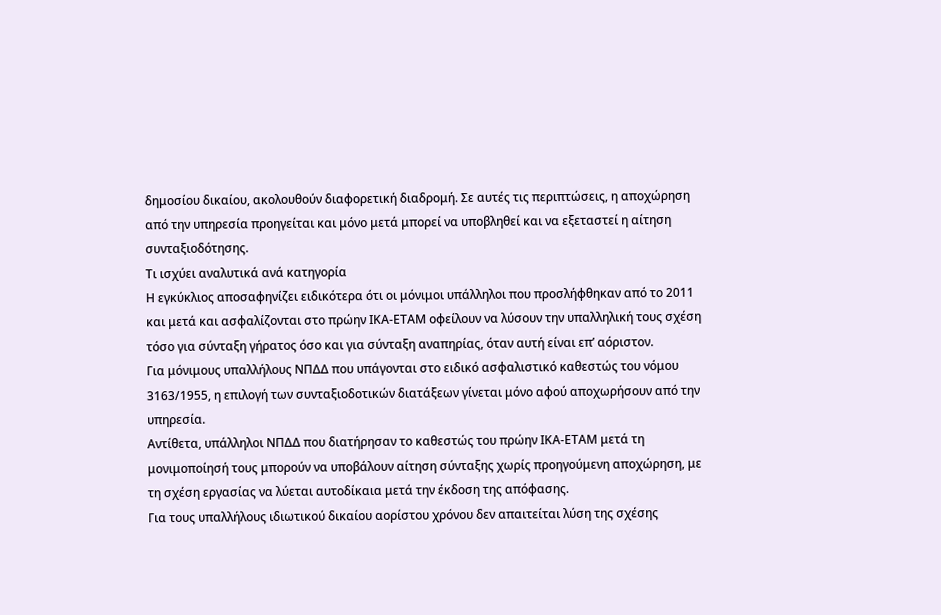δημοσίου δικαίου, ακολουθούν διαφορετική διαδρομή. Σε αυτές τις περιπτώσεις, η αποχώρηση από την υπηρεσία προηγείται και μόνο μετά μπορεί να υποβληθεί και να εξεταστεί η αίτηση συνταξιοδότησης.
Τι ισχύει αναλυτικά ανά κατηγορία
Η εγκύκλιος αποσαφηνίζει ειδικότερα ότι οι μόνιμοι υπάλληλοι που προσλήφθηκαν από το 2011 και μετά και ασφαλίζονται στο πρώην ΙΚΑ-ΕΤΑΜ οφείλουν να λύσουν την υπαλληλική τους σχέση τόσο για σύνταξη γήρατος όσο και για σύνταξη αναπηρίας, όταν αυτή είναι επ’ αόριστον.
Για μόνιμους υπαλλήλους ΝΠΔΔ που υπάγονται στο ειδικό ασφαλιστικό καθεστώς του νόμου 3163/1955, η επιλογή των συνταξιοδοτικών διατάξεων γίνεται μόνο αφού αποχωρήσουν από την υπηρεσία.
Αντίθετα, υπάλληλοι ΝΠΔΔ που διατήρησαν το καθεστώς του πρώην ΙΚΑ-ΕΤΑΜ μετά τη μονιμοποίησή τους μπορούν να υποβάλουν αίτηση σύνταξης χωρίς προηγούμενη αποχώρηση, με τη σχέση εργασίας να λύεται αυτοδίκαια μετά την έκδοση της απόφασης.
Για τους υπαλλήλους ιδιωτικού δικαίου αορίστου χρόνου δεν απαιτείται λύση της σχέσης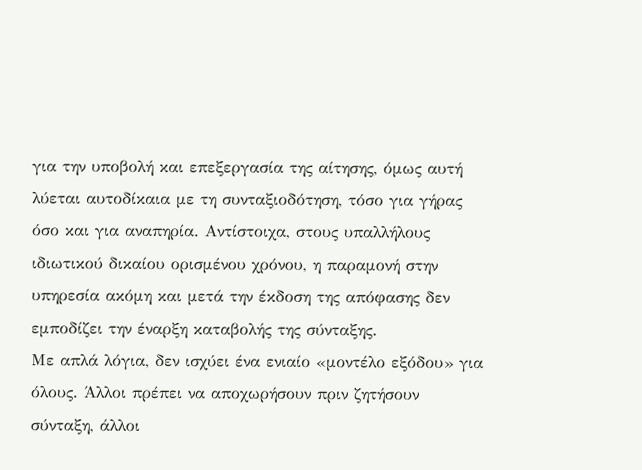για την υποβολή και επεξεργασία της αίτησης, όμως αυτή λύεται αυτοδίκαια με τη συνταξιοδότηση, τόσο για γήρας όσο και για αναπηρία. Αντίστοιχα, στους υπαλλήλους ιδιωτικού δικαίου ορισμένου χρόνου, η παραμονή στην υπηρεσία ακόμη και μετά την έκδοση της απόφασης δεν εμποδίζει την έναρξη καταβολής της σύνταξης.
Με απλά λόγια, δεν ισχύει ένα ενιαίο «μοντέλο εξόδου» για όλους. Άλλοι πρέπει να αποχωρήσουν πριν ζητήσουν σύνταξη, άλλοι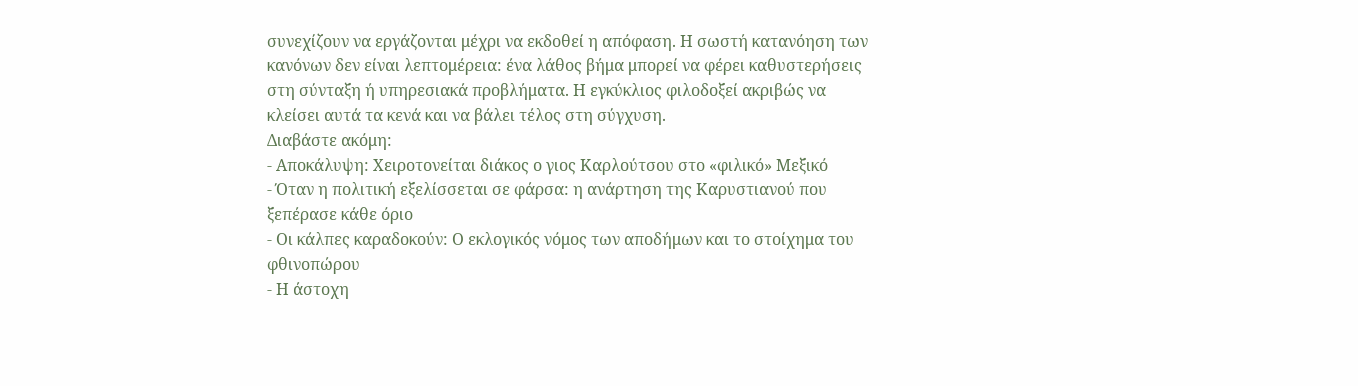συνεχίζουν να εργάζονται μέχρι να εκδοθεί η απόφαση. Η σωστή κατανόηση των κανόνων δεν είναι λεπτομέρεια: ένα λάθος βήμα μπορεί να φέρει καθυστερήσεις στη σύνταξη ή υπηρεσιακά προβλήματα. Η εγκύκλιος φιλοδοξεί ακριβώς να κλείσει αυτά τα κενά και να βάλει τέλος στη σύγχυση.
Διαβάστε ακόμη:
- Αποκάλυψη: Χειροτονείται διάκος ο γιος Καρλούτσου στο «φιλικό» Μεξικό
- Όταν η πολιτική εξελίσσεται σε φάρσα: η ανάρτηση της Καρυστιανού που ξεπέρασε κάθε όριο
- Οι κάλπες καραδοκούν: Ο εκλογικός νόμος των αποδήμων και το στοίχημα του φθινοπώρου
- Η άστοχη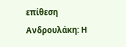επίθεση Ανδρουλάκη: Η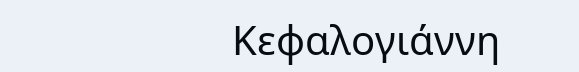Κεφαλογιάννη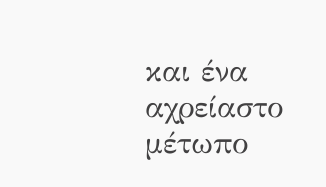και ένα αχρείαστο μέτωπο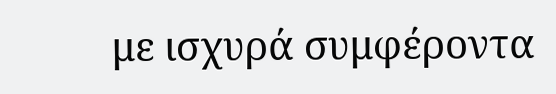με ισχυρά συμφέροντα